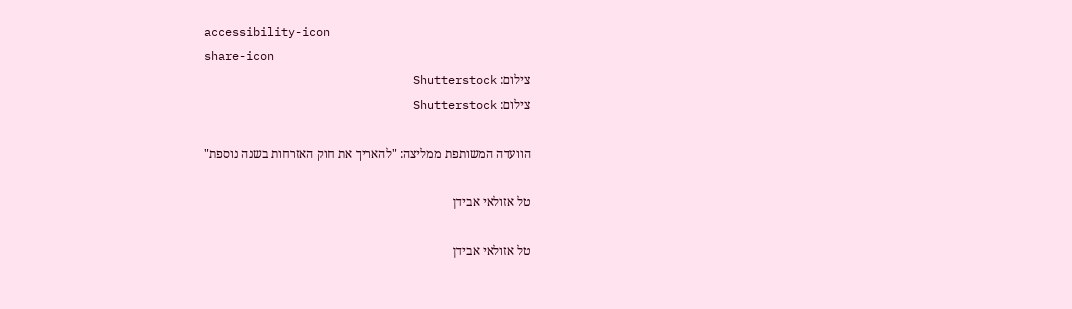accessibility-icon
share-icon
צילום: Shutterstock
צילום: Shutterstock

הוועדה המשותפת ממליצה: "להאריך את חוק האזרחות בשנה נוספת"

טל אזולאי אבידן

טל אזולאי אבידן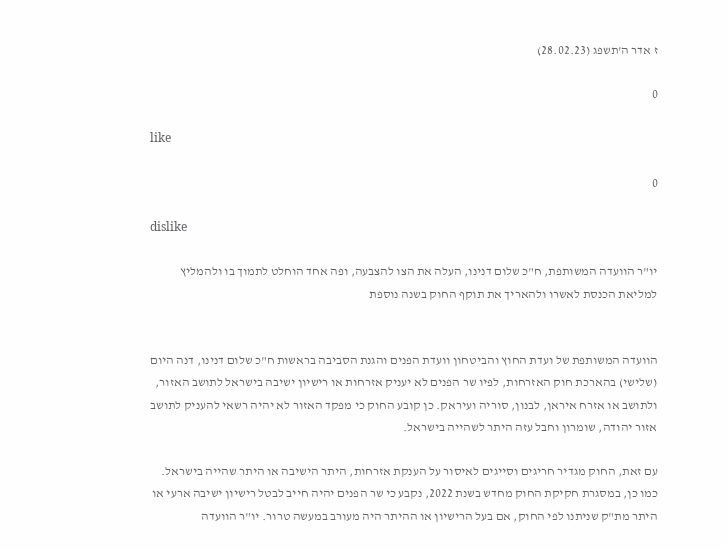ז אדר ה'תשפג (28.02.23)

0

like

0

dislike

יו"ר הוועדה המשותפת, ח"כ שלום דנינו, העלה את הצו להצבעה, ופה אחד הוחלט לתמוך בו ולהמליץ למליאת הכנסת לאשרו ולהאריך את תוקף החוק בשנה נוספת


הוועדה המשותפת של ועדת החוץ והביטחון וועדת הפנים והגנת הסביבה בראשות ח"כ שלום דנינו, דנה היום (שלישי) בהארכת חוק האזרחות, לפיו שר הפנים לא יעניק אזרחות או רישיון ישיבה בישראל לתושב האזור, ולתושב או אזרח איראן, לבנון, סוריה ועיראק. כן קובע החוק כי מפקד האזור לא יהיה רשאי להעניק לתושב אזור יהודה, שומרון וחבל עזה היתר לשהייה בישראל.

עם זאת, החוק מגדיר חריגים וסייגים לאיסור על הענקת אזרחות, היתר הישיבה או היתר שהייה בישראל. כמו כן, במסגרת חקיקת החוק מחדש בשנת 2022, נקבע כי שר הפנים יהיה חייב לבטל רישיון ישיבה ארעי או היתר מת"ק שניתנו לפי החוק, אם בעל הרישיון או ההיתר היה מעורב במעשה טרור. יו"ר הוועדה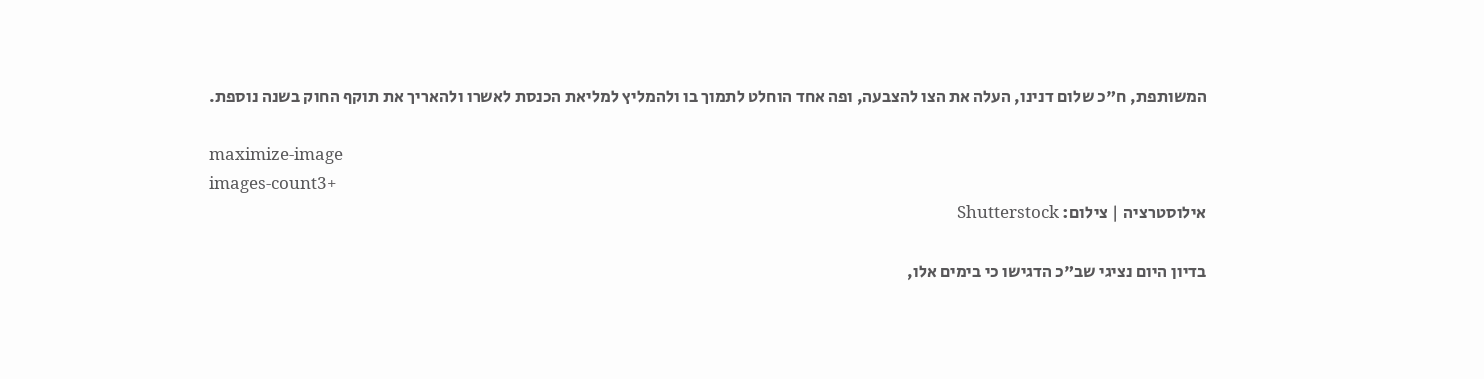המשותפת, ח"כ שלום דנינו, העלה את הצו להצבעה, ופה אחד הוחלט לתמוך בו ולהמליץ למליאת הכנסת לאשרו ולהאריך את תוקף החוק בשנה נוספת.

maximize-image
images-count3+
אילוסטרציה | צילום: Shutterstock

בדיון היום נציגי שב"כ הדגישו כי בימים אלו,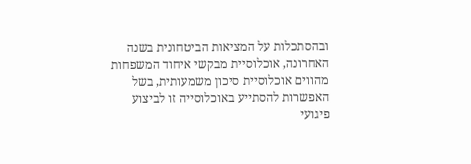ובהסתכלות על המציאות הביטחונית בשנה האחרונה, אוכלוסיית מבקשי איחוד המשפחות מהווים אוכלוסיית סיכון משמעותית, בשל האפשרות להסתייע באוכלוסייה זו לביצוע פיגועי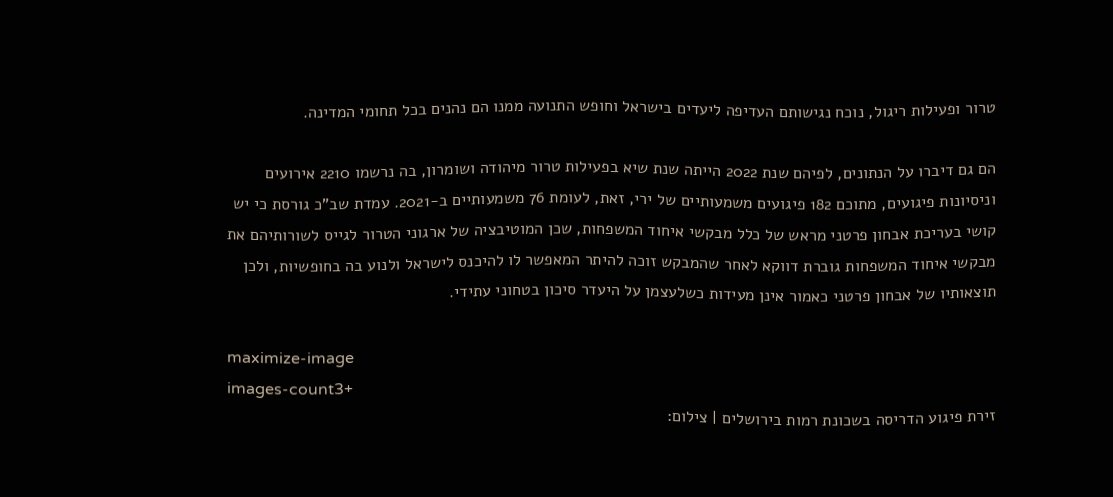טרור ופעילות ריגול, נוכח נגישותם העדיפה ליעדים בישראל וחופש התנועה ממנו הם נהנים בכל תחומי המדינה.

הם גם דיברו על הנתונים, לפיהם שנת 2022 הייתה שנת שיא בפעילות טרור מיהודה ושומרון, בה נרשמו 2210 אירועים וניסיונות פיגועים, מתוכם 182 פיגועים משמעותיים של ירי, זאת, לעומת 76 משמעותיים ב-2021. עמדת שב"כ גורסת כי יש קושי בעריכת אבחון פרטני מראש של כלל מבקשי איחוד המשפחות, שכן המוטיבציה של ארגוני הטרור לגייס לשורותיהם את מבקשי איחוד המשפחות גוברת דווקא לאחר שהמבקש זוכה להיתר המאפשר לו להיכנס לישראל ולנוע בה בחופשיות, ולכן תוצאותיו של אבחון פרטני כאמור אינן מעידות כשלעצמן על היעדר סיכון בטחוני עתידי.

maximize-image
images-count3+
זירת פיגוע הדריסה בשכונת רמות בירושלים | צילום: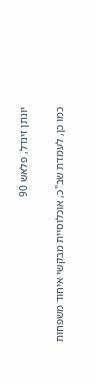יונתן זינדל, פלאש 90

כמו כן, לעמדת שב"כ, אוכלוסיית מבקשי איחוד משפחות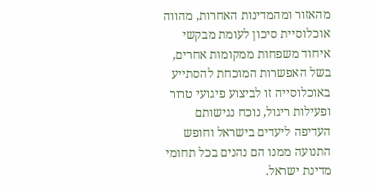מהאזור ומהמדינות האחרות, מהווה אוכלוסיית סיכון לעומת מבקשי איחוד משפחות ממקומות אחרים, בשל האפשרות המוכחת להסתייע באוכלוסייה זו לביצוע פיגועי טרור ופעילות ריגול, נוכח נגישותם העדיפה ליעדים בישראל וחופש התנועה ממנו הם נהנים בכל תחומי מדינת ישראל.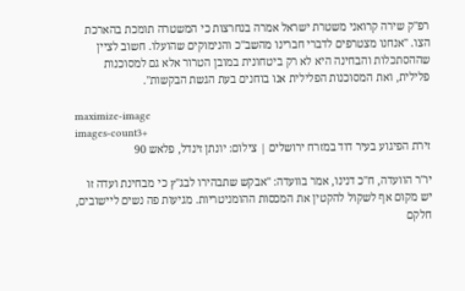רפ"ק שירה קרואני משטרת ישראל אמרה בנחרצות כי המשטרה תומכת בהארכת הצו. "אנחנו מצטרפים לדברי חברינו מהשב"כ והנימוקים שהועלו. חשוב לציין שההסתכלות והבחינה היא לא רק ביטחונית במובן הטרור אלא גם למסוכנות פלילית, ואת המסוכנות הפלילית אנו בוחנים בעת הגשת הבקשות".

maximize-image
images-count3+
זירת הפיגוע בעיר דוד במזרח ירושלים | צילום: יונתן זינדל, פלאש 90

יו"ר הוועדה, ח"כ דנינו, אמר בוועדה: "אבקש שתבהירו לבג"ץ כי מבחינת ועדה זו יש מקום אף לשקול להקטין את המכסות ההומניטריות. מגיעות פה נשים ליישובים, חלקם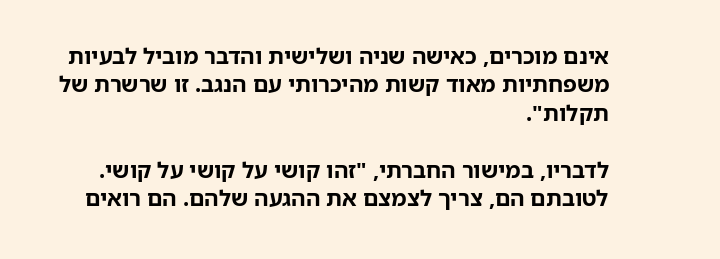אינם מוכרים, כאישה שניה ושלישית והדבר מוביל לבעיות משפחתיות מאוד קשות מהיכרותי עם הנגב. זו שרשרת של תקלות".

לדבריו, במישור החברתי, "זהו קושי על קושי על קושי. לטובתם הם, צריך לצמצם את ההגעה שלהם. הם רואים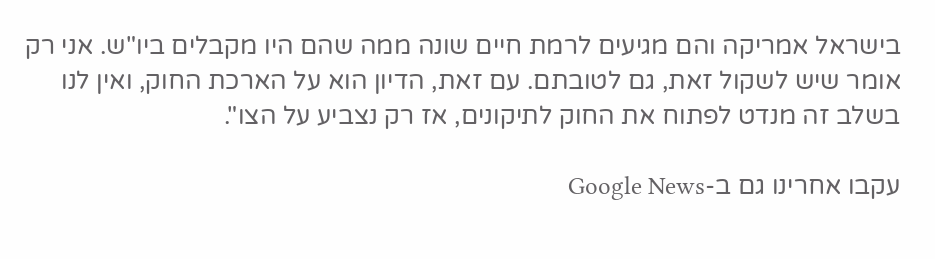בישראל אמריקה והם מגיעים לרמת חיים שונה ממה שהם היו מקבלים ביו"ש. אני רק אומר שיש לשקול זאת, גם לטובתם. עם זאת, הדיון הוא על הארכת החוק, ואין לנו בשלב זה מנדט לפתוח את החוק לתיקונים, אז רק נצביע על הצו".

עקבו אחרינו גם ב-Google News